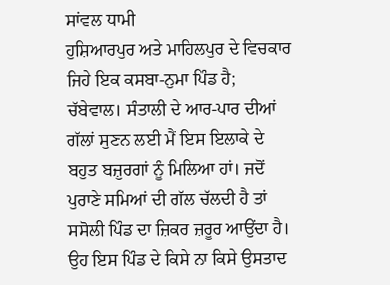ਸਾਂਵਲ ਧਾਮੀ
ਹੁਸ਼ਿਆਰਪੁਰ ਅਤੇ ਮਾਹਿਲਪੁਰ ਦੇ ਵਿਚਕਾਰ ਜਿਹੇ ਇਕ ਕਸਬਾ-ਨੁਮਾ ਪਿੰਡ ਹੈ; ਚੱਬੇਵਾਲ। ਸੰਤਾਲੀ ਦੇ ਆਰ-ਪਾਰ ਦੀਆਂ ਗੱਲਾਂ ਸੁਣਨ ਲਈ ਮੈਂ ਇਸ ਇਲਾਕੇ ਦੇ ਬਹੁਤ ਬਜ਼ੁਰਗਾਂ ਨੂੰ ਮਿਲਿਆ ਹਾਂ। ਜਦੋਂ ਪੁਰਾਣੇ ਸਮਿਆਂ ਦੀ ਗੱਲ ਚੱਲਦੀ ਹੈ ਤਾਂ ਸਸੋਲੀ ਪਿੰਡ ਦਾ ਜ਼ਿਕਰ ਜ਼ਰੂਰ ਆਉਂਦਾ ਹੈ। ਉਹ ਇਸ ਪਿੰਡ ਦੇ ਕਿਸੇ ਨਾ ਕਿਸੇ ਉਸਤਾਦ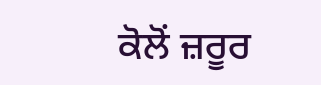ਕੋਲੋਂ ਜ਼ਰੂਰ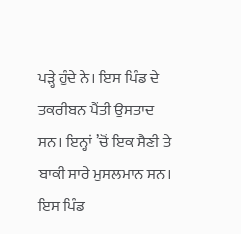ਪੜ੍ਹੇ ਹੁੰਦੇ ਨੇ। ਇਸ ਪਿੰਡ ਦੇ ਤਕਰੀਬਨ ਪੈਂਤੀ ਉਸਤਾਦ ਸਨ। ਇਨ੍ਹਾਂ ’ਚੋਂ ਇਕ ਸੈਣੀ ਤੇ ਬਾਕੀ ਸਾਰੇ ਮੁਸਲਮਾਨ ਸਨ। ਇਸ ਪਿੰਡ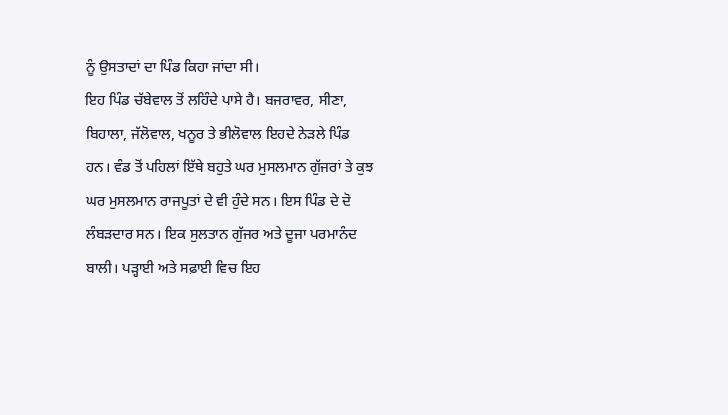ਨੂੰ ਉਸਤਾਦਾਂ ਦਾ ਪਿੰਡ ਕਿਹਾ ਜਾਂਦਾ ਸੀ।
ਇਹ ਪਿੰਡ ਚੱਬੇਵਾਲ ਤੋਂ ਲਹਿੰਦੇ ਪਾਸੇ ਹੈ। ਬਜਰਾਵਰ, ਸੀਣਾ, ਬਿਹਾਲਾ, ਜੱਲੋਵਾਲ, ਖਨੂਰ ਤੇ ਭੀਲੋਵਾਲ ਇਹਦੇ ਨੇੜਲੇ ਪਿੰਡ ਹਨ। ਵੰਡ ਤੋਂ ਪਹਿਲਾਂ ਇੱਥੇ ਬਹੁਤੇ ਘਰ ਮੁਸਲਮਾਨ ਗੁੱਜਰਾਂ ਤੇ ਕੁਝ ਘਰ ਮੁਸਲਮਾਨ ਰਾਜਪੂਤਾਂ ਦੇ ਵੀ ਹੁੰਦੇ ਸਨ। ਇਸ ਪਿੰਡ ਦੇ ਦੋ ਲੰਬੜਦਾਰ ਸਨ। ਇਕ ਸੁਲਤਾਨ ਗੁੱਜਰ ਅਤੇ ਦੂਜਾ ਪਰਮਾਨੰਦ ਬਾਲੀ। ਪੜ੍ਹਾਈ ਅਤੇ ਸਫ਼ਾਈ ਵਿਚ ਇਹ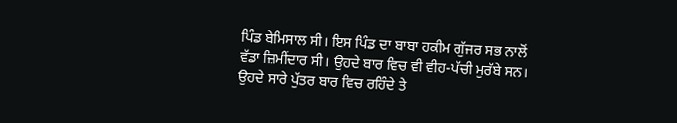ਪਿੰਡ ਬੇਮਿਸਾਲ ਸੀ। ਇਸ ਪਿੰਡ ਦਾ ਬਾਬਾ ਹਕੀਮ ਗੁੱਜਰ ਸਭ ਨਾਲੋਂ ਵੱਡਾ ਜ਼ਿਮੀਂਦਾਰ ਸੀ। ਉਹਦੇ ਬਾਰ ਵਿਚ ਵੀ ਵੀਹ-ਪੱਚੀ ਮੁਰੱਬੇ ਸਨ। ਉਹਦੇ ਸਾਰੇ ਪੁੱਤਰ ਬਾਰ ਵਿਚ ਰਹਿੰਦੇ ਤੇ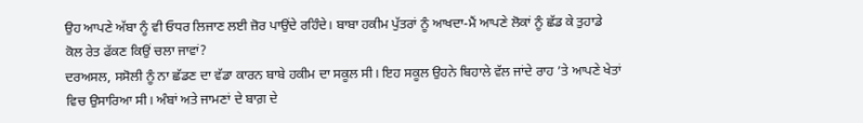ਉਹ ਆਪਣੇ ਅੱਬਾ ਨੂੰ ਵੀ ਓਧਰ ਲਿਜਾਣ ਲਈ ਜ਼ੋਰ ਪਾਉਂਦੇ ਰਹਿੰਦੇ। ਬਾਬਾ ਹਕੀਮ ਪੁੱਤਰਾਂ ਨੂੰ ਆਖਦਾ-ਮੈਂ ਆਪਣੇ ਲੋਕਾਂ ਨੂੰ ਛੱਡ ਕੇ ਤੁਹਾਡੇ ਕੋਲ ਰੇਤ ਫੱਕਣ ਕਿਉਂ ਚਲਾ ਜਾਵਾਂ?
ਦਰਅਸਲ, ਸਸੋਲੀ ਨੂੰ ਨਾ ਛੱਡਣ ਦਾ ਵੱਡਾ ਕਾਰਨ ਬਾਬੇ ਹਕੀਮ ਦਾ ਸਕੂਲ ਸੀ। ਇਹ ਸਕੂਲ ਉਹਨੇ ਬਿਹਾਲੇ ਵੱਲ ਜਾਂਦੇ ਰਾਹ ’ਤੇ ਆਪਣੇ ਖੇਤਾਂ ਵਿਚ ਉਸਾਰਿਆ ਸੀ। ਅੰਬਾਂ ਅਤੇ ਜਾਮਣਾਂ ਦੇ ਬਾਗ਼ ਦੇ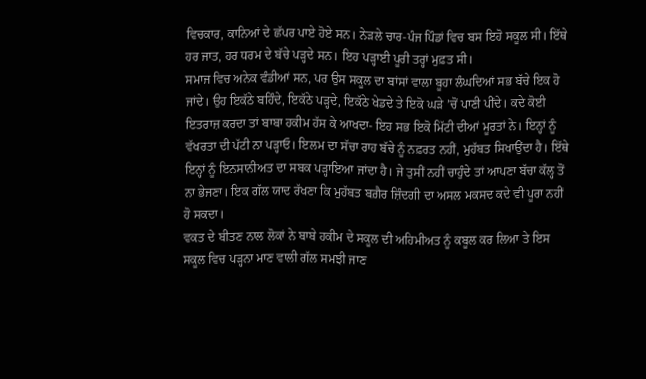ਵਿਚਕਾਰ, ਕਾਨਿਆਂ ਦੇ ਛੱਪਰ ਪਾਏ ਹੋਏ ਸਨ। ਨੇੜਲੇ ਚਾਰ-ਪੰਜ ਪਿੰਡਾਂ ਵਿਚ ਬਸ ਇਹੋ ਸਕੂਲ ਸੀ। ਇੱਥੇ ਹਰ ਜਾਤ, ਹਰ ਧਰਮ ਦੇ ਬੱਚੇ ਪੜ੍ਹਦੇ ਸਨ। ਇਹ ਪੜ੍ਹਾਈ ਪੂਰੀ ਤਰ੍ਹਾਂ ਮੁਫ਼ਤ ਸੀ।
ਸਮਾਜ ਵਿਚ ਅਨੇਕ ਵੰਡੀਆਂ ਸਨ, ਪਰ ਉਸ ਸਕੂਲ ਦਾ ਬਾਂਸਾਂ ਵਾਲਾ ਬੂਹਾ ਲੰਘਦਿਆਂ ਸਭ ਬੱਚੇ ਇਕ ਹੋ ਜਾਂਦੇ। ਉਹ ਇਕੱਠੇ ਬਹਿੰਦੇ, ਇਕੱਠੇ ਪੜ੍ਹਦੇ, ਇਕੱਠੇ ਖੇਡਦੇ ਤੇ ਇਕੋ ਘੜੇ ’ਚੋਂ ਪਾਣੀ ਪੀਂਦੇ। ਕਦੇ ਕੋਈ ਇਤਰਾਜ਼ ਕਰਦਾ ਤਾਂ ਬਾਬਾ ਹਕੀਮ ਹੱਸ ਕੇ ਆਖਦਾ- ਇਹ ਸਭ ਇਕੋ ਮਿੱਟੀ ਦੀਆਂ ਮੂਰਤਾਂ ਨੇ। ਇਨ੍ਹਾਂ ਨੂੰ ਵੱਖਰਤਾ ਦੀ ਪੱਟੀ ਨਾ ਪੜ੍ਹਾਓ। ਇਲਮ ਦਾ ਸੱਚਾ ਰਾਹ ਬੱਚੇ ਨੂੰ ਨਫ਼ਰਤ ਨਹੀਂ, ਮੁਹੱਬਤ ਸਿਖਾਉਂਦਾ ਹੈ। ਇੱਥੇ ਇਨ੍ਹਾਂ ਨੂੰ ਇਨਸਾਨੀਅਤ ਦਾ ਸਬਕ ਪੜ੍ਹਾਇਆ ਜਾਂਦਾ ਹੈ। ਜੇ ਤੁਸੀਂ ਨਹੀਂ ਚਾਹੁੰਦੇ ਤਾਂ ਆਪਣਾ ਬੱਚਾ ਕੱਲ੍ਹ ਤੋਂ ਨਾ ਭੇਜਣਾ। ਇਕ ਗੱਲ ਯਾਦ ਰੱਖਣਾ ਕਿ ਮੁਹੱਬਤ ਬਗ਼ੈਰ ਜ਼ਿੰਦਗੀ ਦਾ ਅਸਲ ਮਕਸਦ ਕਦੇ ਵੀ ਪੂਰਾ ਨਹੀਂ ਹੋ ਸਕਦਾ।
ਵਕਤ ਦੇ ਬੀਤਣ ਨਾਲ ਲੋਕਾਂ ਨੇ ਬਾਬੇ ਹਕੀਮ ਦੇ ਸਕੂਲ ਦੀ ਅਹਿਮੀਅਤ ਨੂੰ ਕਬੂਲ ਕਰ ਲਿਆ ਤੇ ਇਸ ਸਕੂਲ ਵਿਚ ਪੜ੍ਹਨਾ ਮਾਣ ਵਾਲੀ ਗੱਲ ਸਮਝੀ ਜਾਣ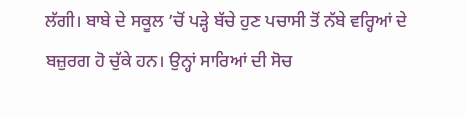ਲੱਗੀ। ਬਾਬੇ ਦੇ ਸਕੂਲ ’ਚੋਂ ਪੜ੍ਹੇ ਬੱਚੇ ਹੁਣ ਪਚਾਸੀ ਤੋਂ ਨੱਬੇ ਵਰ੍ਹਿਆਂ ਦੇ ਬਜ਼ੁਰਗ ਹੋ ਚੁੱਕੇ ਹਨ। ਉਨ੍ਹਾਂ ਸਾਰਿਆਂ ਦੀ ਸੋਚ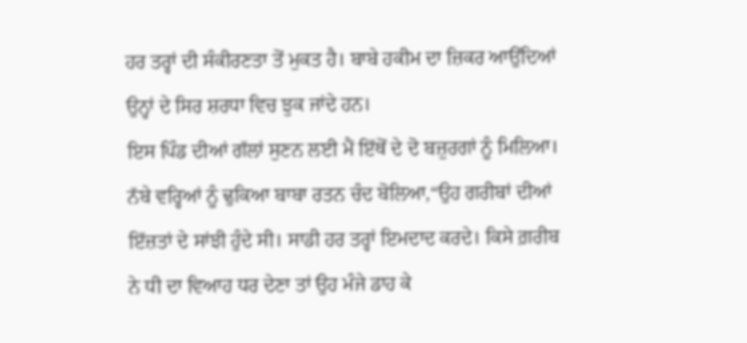ਹਰ ਤਰ੍ਹਾਂ ਦੀ ਸੰਕੀਰਣਤਾ ਤੋਂ ਮੁਕਤ ਹੈ। ਬਾਬੇ ਹਕੀਮ ਦਾ ਜ਼ਿਕਰ ਆਉਂਦਿਆਂ ਉਨ੍ਹਾਂ ਦੇ ਸਿਰ ਸ਼ਰਧਾ ਵਿਚ ਝੁਕ ਜਾਂਦੇ ਹਨ।
ਇਸ ਪਿੰਡ ਦੀਆਂ ਗੱਲਾਂ ਸੁਣਨ ਲਈ ਮੈਂ ਇੱਥੋਂ ਦੇ ਦੋ ਬਜ਼ੁਰਗਾਂ ਨੂੰ ਮਿਲਿਆ। ਨੱਬੇ ਵਰ੍ਹਿਆਂ ਨੂੰ ਢੁਕਿਆ ਬਾਬਾ ਰਤਨ ਚੰਦ ਬੋਲਿਆ,“ਉਹ ਗਰੀਬਾਂ ਦੀਆਂ ਇੱਜ਼ਤਾਂ ਦੇ ਸਾਂਝੀ ਹੁੰਦੇ ਸੀ। ਸਾਡੀ ਹਰ ਤਰ੍ਹਾਂ ਇਮਦਾਦ ਕਰਦੇ। ਕਿਸੇ ਗ਼ਰੀਬ ਨੇ ਧੀ ਦਾ ਵਿਆਹ ਧਰ ਦੇਣਾ ਤਾਂ ਉਹ ਮੰਜੇ ਡਾਹ ਕੇ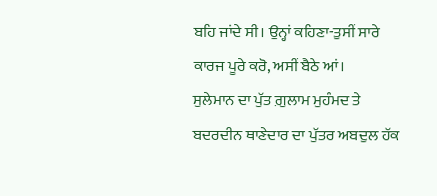ਬਹਿ ਜਾਂਦੇ ਸੀ। ਉਨ੍ਹਾਂ ਕਹਿਣਾ-ਤੁਸੀਂ ਸਾਰੇ ਕਾਰਜ ਪੂਰੇ ਕਰੋ, ਅਸੀਂ ਬੈਠੇ ਆਂ।
ਸੁਲੇਮਾਨ ਦਾ ਪੁੱਤ ਗ਼ੁਲਾਮ ਮੁਹੰਮਦ ਤੇ ਬਦਰਦੀਨ ਥਾਣੇਦਾਰ ਦਾ ਪੁੱਤਰ ਅਬਦੁਲ ਹੱਕ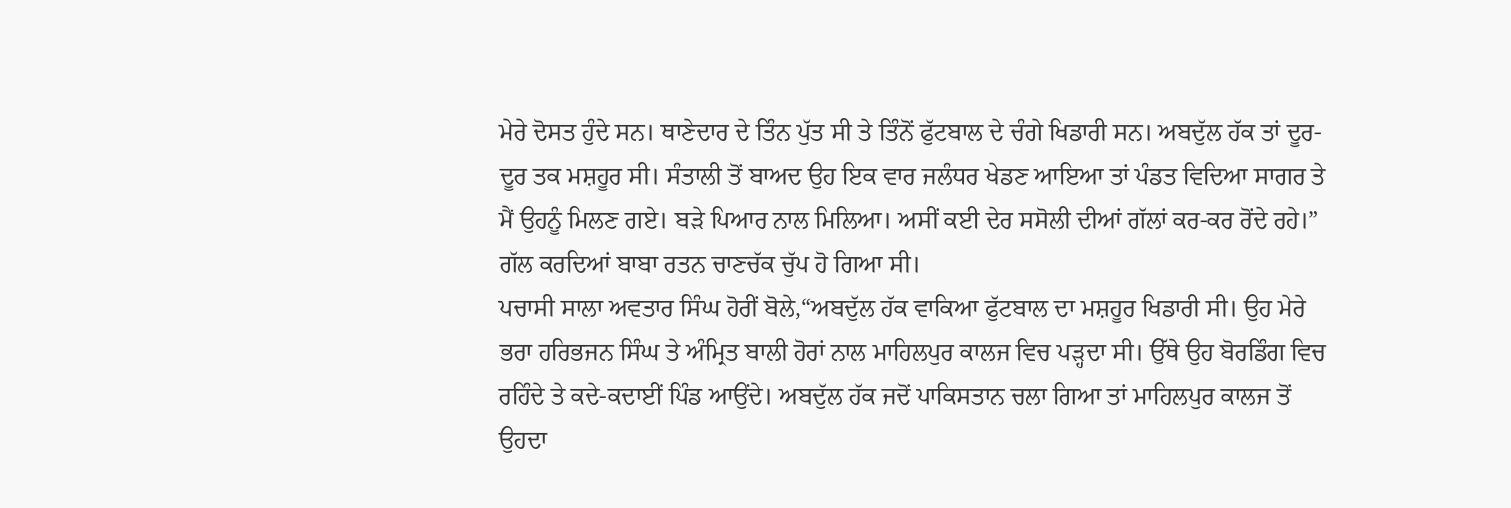ਮੇਰੇ ਦੋਸਤ ਹੁੰਦੇ ਸਨ। ਥਾਣੇਦਾਰ ਦੇ ਤਿੰਨ ਪੁੱਤ ਸੀ ਤੇ ਤਿੰਨੋਂ ਫੁੱਟਬਾਲ ਦੇ ਚੰਗੇ ਖਿਡਾਰੀ ਸਨ। ਅਬਦੁੱਲ ਹੱਕ ਤਾਂ ਦੂਰ-ਦੂਰ ਤਕ ਮਸ਼ਹੂਰ ਸੀ। ਸੰਤਾਲੀ ਤੋਂ ਬਾਅਦ ਉਹ ਇਕ ਵਾਰ ਜਲੰਧਰ ਖੇਡਣ ਆਇਆ ਤਾਂ ਪੰਡਤ ਵਿਦਿਆ ਸਾਗਰ ਤੇ ਮੈਂ ਉਹਨੂੰ ਮਿਲਣ ਗਏ। ਬੜੇ ਪਿਆਰ ਨਾਲ ਮਿਲਿਆ। ਅਸੀਂ ਕਈ ਦੇਰ ਸਸੋਲੀ ਦੀਆਂ ਗੱਲਾਂ ਕਰ-ਕਰ ਰੋਂਦੇ ਰਹੇ।” ਗੱਲ ਕਰਦਿਆਂ ਬਾਬਾ ਰਤਨ ਚਾਣਚੱਕ ਚੁੱਪ ਹੋ ਗਿਆ ਸੀ।
ਪਚਾਸੀ ਸਾਲਾ ਅਵਤਾਰ ਸਿੰਘ ਹੋਰੀਂ ਬੋਲੇ,“ਅਬਦੁੱਲ ਹੱਕ ਵਾਕਿਆ ਫੁੱਟਬਾਲ ਦਾ ਮਸ਼ਹੂਰ ਖਿਡਾਰੀ ਸੀ। ਉਹ ਮੇਰੇ ਭਰਾ ਹਰਿਭਜਨ ਸਿੰਘ ਤੇ ਅੰਮ੍ਰਿਤ ਬਾਲੀ ਹੋਰਾਂ ਨਾਲ ਮਾਹਿਲਪੁਰ ਕਾਲਜ ਵਿਚ ਪੜ੍ਹਦਾ ਸੀ। ਉੱਥੇ ਉਹ ਬੋਰਡਿੰਗ ਵਿਚ ਰਹਿੰਦੇ ਤੇ ਕਦੇ-ਕਦਾਈਂ ਪਿੰਡ ਆਉਂਦੇ। ਅਬਦੁੱਲ ਹੱਕ ਜਦੋਂ ਪਾਕਿਸਤਾਨ ਚਲਾ ਗਿਆ ਤਾਂ ਮਾਹਿਲਪੁਰ ਕਾਲਜ ਤੋਂ ਉਹਦਾ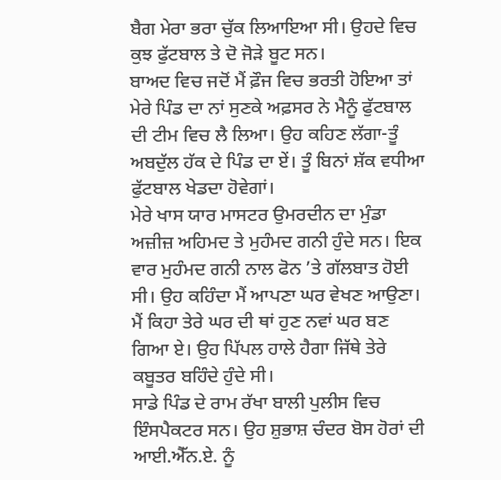ਬੈਗ ਮੇਰਾ ਭਰਾ ਚੁੱਕ ਲਿਆਇਆ ਸੀ। ਉਹਦੇ ਵਿਚ ਕੁਝ ਫੁੱਟਬਾਲ ਤੇ ਦੋ ਜੋੜੇ ਬੂਟ ਸਨ।
ਬਾਅਦ ਵਿਚ ਜਦੋਂ ਮੈਂ ਫ਼ੌਜ ਵਿਚ ਭਰਤੀ ਹੋਇਆ ਤਾਂ ਮੇਰੇ ਪਿੰਡ ਦਾ ਨਾਂ ਸੁਣਕੇ ਅਫ਼ਸਰ ਨੇ ਮੈਨੂੰ ਫੁੱਟਬਾਲ ਦੀ ਟੀਮ ਵਿਚ ਲੈ ਲਿਆ। ਉਹ ਕਹਿਣ ਲੱਗਾ-ਤੂੰ ਅਬਦੁੱਲ ਹੱਕ ਦੇ ਪਿੰਡ ਦਾ ਏਂ। ਤੂੰ ਬਿਨਾਂ ਸ਼ੱਕ ਵਧੀਆ ਫੁੱਟਬਾਲ ਖੇਡਦਾ ਹੋਵੇਗਾਂ।
ਮੇਰੇ ਖਾਸ ਯਾਰ ਮਾਸਟਰ ਉਮਰਦੀਨ ਦਾ ਮੁੰਡਾ ਅਜ਼ੀਜ਼ ਅਹਿਮਦ ਤੇ ਮੁਹੰਮਦ ਗਨੀ ਹੁੰਦੇ ਸਨ। ਇਕ ਵਾਰ ਮੁਹੰਮਦ ਗਨੀ ਨਾਲ ਫੋਨ ’ਤੇ ਗੱਲਬਾਤ ਹੋਈ ਸੀ। ਉਹ ਕਹਿੰਦਾ ਮੈਂ ਆਪਣਾ ਘਰ ਵੇਖਣ ਆਉਣਾ। ਮੈਂ ਕਿਹਾ ਤੇਰੇ ਘਰ ਦੀ ਥਾਂ ਹੁਣ ਨਵਾਂ ਘਰ ਬਣ ਗਿਆ ਏ। ਉਹ ਪਿੱਪਲ ਹਾਲੇ ਹੈਗਾ ਜਿੱਥੇ ਤੇਰੇ ਕਬੂਤਰ ਬਹਿੰਦੇ ਹੁੰਦੇ ਸੀ।
ਸਾਡੇ ਪਿੰਡ ਦੇ ਰਾਮ ਰੱਖਾ ਬਾਲੀ ਪੁਲੀਸ ਵਿਚ ਇੰਸਪੈਕਟਰ ਸਨ। ਉਹ ਸ਼ੁਭਾਸ਼ ਚੰਦਰ ਬੋਸ ਹੋਰਾਂ ਦੀ ਆਈ.ਐੱਨ.ਏ. ਨੂੰ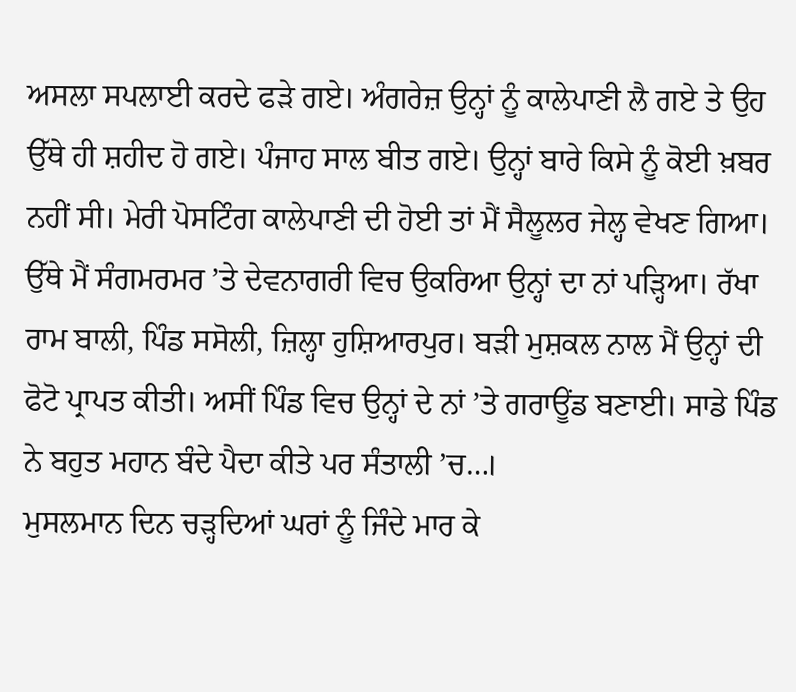ਅਸਲਾ ਸਪਲਾਈ ਕਰਦੇ ਫੜੇ ਗਏ। ਅੰਗਰੇਜ਼ ਉਨ੍ਹਾਂ ਨੂੰ ਕਾਲੇਪਾਣੀ ਲੈ ਗਏ ਤੇ ਉਹ ਉੱਥੇ ਹੀ ਸ਼ਹੀਦ ਹੋ ਗਏ। ਪੰਜਾਹ ਸਾਲ ਬੀਤ ਗਏ। ਉਨ੍ਹਾਂ ਬਾਰੇ ਕਿਸੇ ਨੂੰ ਕੋਈ ਖ਼ਬਰ ਨਹੀਂ ਸੀ। ਮੇਰੀ ਪੋਸਟਿੰਗ ਕਾਲੇਪਾਣੀ ਦੀ ਹੋਈ ਤਾਂ ਮੈਂ ਸੈਲੂਲਰ ਜੇਲ੍ਹ ਵੇਖਣ ਗਿਆ। ਉੱਥੇ ਮੈਂ ਸੰਗਮਰਮਰ ’ਤੇ ਦੇਵਨਾਗਰੀ ਵਿਚ ਉਕਰਿਆ ਉਨ੍ਹਾਂ ਦਾ ਨਾਂ ਪੜ੍ਹਿਆ। ਰੱਖਾ ਰਾਮ ਬਾਲੀ, ਪਿੰਡ ਸਸੋਲੀ, ਜ਼ਿਲ੍ਹਾ ਹੁਸ਼ਿਆਰਪੁਰ। ਬੜੀ ਮੁਸ਼ਕਲ ਨਾਲ ਮੈਂ ਉਨ੍ਹਾਂ ਦੀ ਫੋਟੋ ਪ੍ਰਾਪਤ ਕੀਤੀ। ਅਸੀਂ ਪਿੰਡ ਵਿਚ ਉਨ੍ਹਾਂ ਦੇ ਨਾਂ ’ਤੇ ਗਰਾਊਂਡ ਬਣਾਈ। ਸਾਡੇ ਪਿੰਡ ਨੇ ਬਹੁਤ ਮਹਾਨ ਬੰਦੇ ਪੈਦਾ ਕੀਤੇ ਪਰ ਸੰਤਾਲੀ ’ਚ…।
ਮੁਸਲਮਾਨ ਦਿਨ ਚੜ੍ਹਦਿਆਂ ਘਰਾਂ ਨੂੰ ਜਿੰਦੇ ਮਾਰ ਕੇ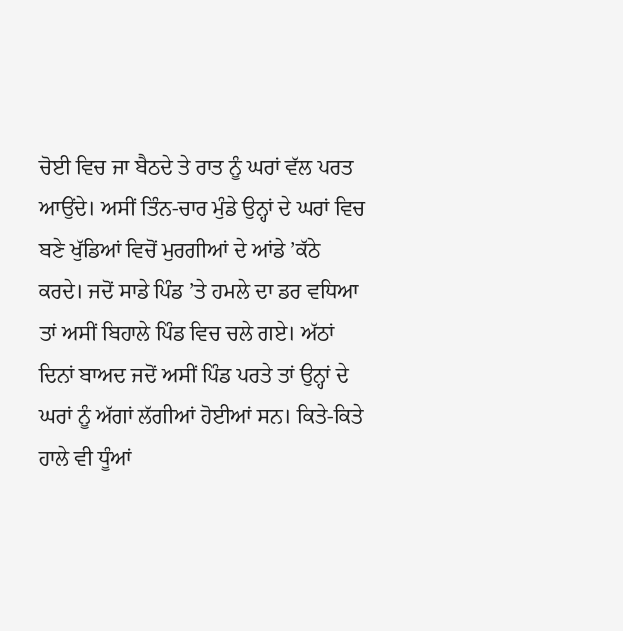ਚੋਈ ਵਿਚ ਜਾ ਬੈਠਦੇ ਤੇ ਰਾਤ ਨੂੰ ਘਰਾਂ ਵੱਲ ਪਰਤ ਆਉਂਦੇ। ਅਸੀਂ ਤਿੰਨ-ਚਾਰ ਮੁੰਡੇ ਉਨ੍ਹਾਂ ਦੇ ਘਰਾਂ ਵਿਚ ਬਣੇ ਖੁੱਡਿਆਂ ਵਿਚੋਂ ਮੁਰਗੀਆਂ ਦੇ ਆਂਡੇ ’ਕੱਠੇ ਕਰਦੇ। ਜਦੋਂ ਸਾਡੇ ਪਿੰਡ ’ਤੇ ਹਮਲੇ ਦਾ ਡਰ ਵਧਿਆ ਤਾਂ ਅਸੀਂ ਬਿਹਾਲੇ ਪਿੰਡ ਵਿਚ ਚਲੇ ਗਏ। ਅੱਠਾਂ ਦਿਨਾਂ ਬਾਅਦ ਜਦੋਂ ਅਸੀਂ ਪਿੰਡ ਪਰਤੇ ਤਾਂ ਉਨ੍ਹਾਂ ਦੇ ਘਰਾਂ ਨੂੰ ਅੱਗਾਂ ਲੱਗੀਆਂ ਹੋਈਆਂ ਸਨ। ਕਿਤੇ-ਕਿਤੇ ਹਾਲੇ ਵੀ ਧੂੰਆਂ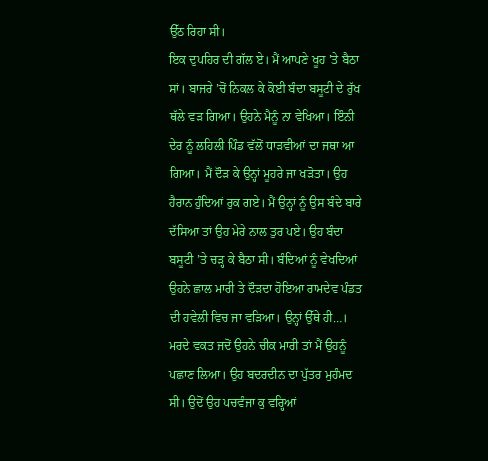ਉੱਠ ਰਿਹਾ ਸੀ।
ਇਕ ਦੁਪਹਿਰ ਦੀ ਗੱਲ ਏ। ਮੈਂ ਆਪਣੇ ਖੂਹ ’ਤੇ ਬੈਠਾ ਸਾਂ। ਬਾਜਰੇ ’ਚੋਂ ਨਿਕਲ ਕੇ ਕੋਈ ਬੰਦਾ ਬਸੂਟੀ ਦੇ ਰੁੱਖ ਥੱਲੇ ਵੜ ਗਿਆ। ਉਹਨੇ ਮੈਨੂੰ ਨਾ ਵੇਖਿਆ। ਇੰਨੀ ਦੇਰ ਨੂੰ ਲਹਿਲੀ ਪਿੰਡ ਵੱਲੋਂ ਧਾੜਵੀਆਂ ਦਾ ਜਥਾ ਆ ਗਿਆ। ਮੈਂ ਦੌੜ ਕੇ ਉਨ੍ਹਾਂ ਮੂਹਰੇ ਜਾ ਖੜੋਤਾ। ਉਹ ਹੈਰਾਨ ਹੁੰਦਿਆਂ ਰੁਕ ਗਏ। ਮੈਂ ਉਨ੍ਹਾਂ ਨੂੰ ਉਸ ਬੰਦੇ ਬਾਰੇ ਦੱਸਿਆ ਤਾਂ ਉਹ ਮੇਰੇ ਨਾਲ ਤੁਰ ਪਏ। ਉਹ ਬੰਦਾ ਬਸੂਟੀ ’ਤੇ ਚੜ੍ਹ ਕੇ ਬੈਠਾ ਸੀ। ਬੰਦਿਆਂ ਨੂੰ ਵੇਖਦਿਆਂ ਉਹਨੇ ਛਾਲ ਮਾਰੀ ਤੇ ਦੌੜਦਾ ਹੋਇਆ ਰਾਮਦੇਵ ਪੰਡਤ ਦੀ ਹਵੇਲੀ ਵਿਚ ਜਾ ਵੜਿਆ। ਉਨ੍ਹਾਂ ਉੱਥੇ ਹੀ…। ਮਰਦੇ ਵਕਤ ਜਦੋਂ ਉਹਨੇ ਚੀਕ ਮਾਰੀ ਤਾਂ ਮੈਂ ਉਹਨੂੰ ਪਛਾਣ ਲਿਆ। ਉਹ ਬਦਰਦੀਨ ਦਾ ਪੁੱਤਰ ਮੁਹੰਮਦ ਸੀ। ਉਦੋਂ ਉਹ ਪਚਵੰਜਾ ਕੁ ਵਰ੍ਹਿਆਂ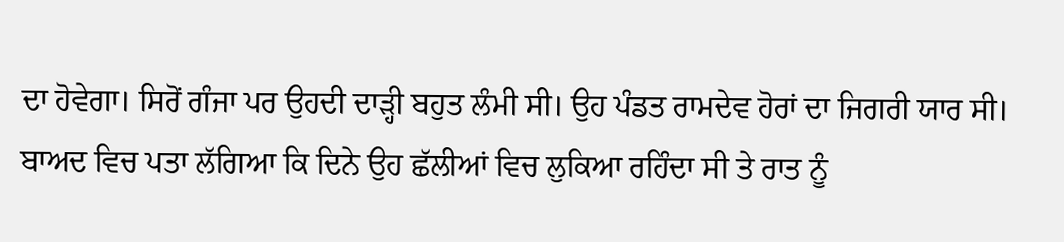ਦਾ ਹੋਵੇਗਾ। ਸਿਰੋਂ ਗੰਜਾ ਪਰ ਉਹਦੀ ਦਾੜ੍ਹੀ ਬਹੁਤ ਲੰਮੀ ਸੀ। ਉਹ ਪੰਡਤ ਰਾਮਦੇਵ ਹੋਰਾਂ ਦਾ ਜਿਗਰੀ ਯਾਰ ਸੀ।
ਬਾਅਦ ਵਿਚ ਪਤਾ ਲੱਗਿਆ ਕਿ ਦਿਨੇ ਉਹ ਛੱਲੀਆਂ ਵਿਚ ਲੁਕਿਆ ਰਹਿੰਦਾ ਸੀ ਤੇ ਰਾਤ ਨੂੰ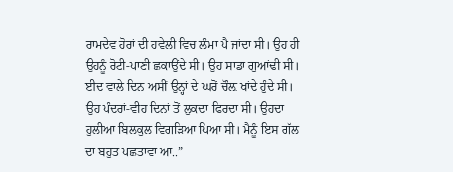ਰਾਮਦੇਵ ਹੋਰਾਂ ਦੀ ਹਵੇਲੀ ਵਿਚ ਲੰਮਾ ਪੈ ਜਾਂਦਾ ਸੀ। ਉਹ ਹੀ ਉਹਨੂੰ ਰੋਟੀ-ਪਾਣੀ ਛਕਾਉਂਦੇ ਸੀ। ਉਹ ਸਾਡਾ ਗੁਆਂਢੀ ਸੀ। ਈਦ ਵਾਲੇ ਦਿਨ ਅਸੀਂ ਉਨ੍ਹਾਂ ਦੇ ਘਰੋਂ ਚੌਲ਼ ਖਾਂਦੇ ਹੁੰਦੇ ਸੀ। ਉਹ ਪੰਦਰਾਂ-ਵੀਹ ਦਿਨਾਂ ਤੋਂ ਲੁਕਦਾ ਫਿਰਦਾ ਸੀ। ਉਹਦਾ ਹੁਲੀਆ ਬਿਲਕੁਲ ਵਿਗੜਿਆ ਪਿਆ ਸੀ। ਮੈਨੂੰ ਇਸ ਗੱਲ ਦਾ ਬਹੁਤ ਪਛਤਾਵਾ ਆ..”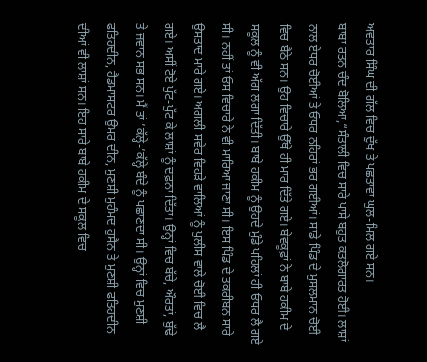ਅਵਤਾਰ ਸਿੰਘ ਦੀ ਗੱਲ ਵਿਚ ਦੁੱਖ ਤੇ ਪਛਤਾਵਾ ਘੁਲ-ਮਿਲ ਗਏ ਸਨ।
ਬਾਬਾ ਰਤਨ ਚੰਦ ਬੋਲਿਆ,“ਸੰਤਾਲੀ ਵਿਚ ਸਾਰੇ ਪਾਸੇ ਬਹੁਤ ਕਤਲੋਗਾਰਤ ਹੋਈ। ਲਾਸ਼ਾਂ ਨਾਲ ਏਧਰ ਚੋਈਆਂ ਤੇ ਓਧਰ ਨਹਿਰਾਂ ਭਰ ਗਈਆਂ। ਸਾਡੇ ਪਿੰਡ ਦੇ ਮੁਸਲਮਾਨ ਚੋਈ ਵਿਚ ਬੈਠੇ ਸਨ। ਉਹ ਵਿਚਾਰੇ ਉੱਥੇ ਹੀ ਮਾਰ ਦਿੱਤੇ ਗਏ। ਬੇਵਕੂਫ਼ਾਂ ਨੇ ਬਾਬੇ ਹਕੀਮ ਦੇ ਸਕੂਲ ਨੂੰ ਵੀ ਅੱਗ ਲਗਾ ਦਿੱਤੀ। ਬਾਬੇ ਹਕੀਮ ਨੂੰ ਉਹਦੇ ਮੁੰਡੇ ਪਹਿਲਾਂ ਹੀ ਓਧਰ ਲੈ ਗਏ ਸੀ। ਨਹੀਂ ਤਾਂ ਓਸ ਵਿਚਾਰੇ ਨੇ ਵੀ ਮਾਰਿਆ ਜਾਣਾ ਸੀ। ਇਸ ਪਿੰਡ ਦੇ ਤਕਰੀਬਨ ਸਾਰੇ ਉਸਤਾਦ ਮਾਰੇ ਗਏ। ਅਗਲੀ ਸਵੇਰ ਵਿਹੜੇ ਵਾਲਿਆਂ ਨੂੰ ਪੁਲੀਸ ਵਾਲੇ ਚੋਈ ਵਿਚ ਲੈ ਗਏ। ਅਸੀਂ ਟੋਏ ਪੁੱਟ-ਪੁੱਟ ਕੇ ਲਾਸ਼ਾਂ ਨੂੰ ਦਫ਼ਨਾ ਦਿੱਤਾ। ਉਨ੍ਹਾਂ ਵਿਚ ਬੱਚੇ, ਔਰਤਾਂ, ਬੁੱਢੇ ਤੇ ਜਵਾਨ ਸਭ ਸਨ। ਮੈਂ ਤਾਂ ’ਕੱਲ੍ਹੇ-’ਕੱਲ੍ਹੇ ਬੰਦੇ ਨੂੰ ਪਛਾਣਦਾ ਸੀ। ਉਨ੍ਹਾਂ ਵਿਚ ਮੁਣਸ਼ੀ ਫਤਿਹਦੀਨ, ਹੈਡਮਾਸਟਰ ਉਮਰ ਦੀਨ, ਮੁਣਸ਼ੀ ਮੁਹੰਮਦ ਹੁਸੈਨ ਤੇ ਮੁਣਸ਼ੀ ਫਤਿਹਦੀਨ ਦੀਆਂ ਵੀ ਲਾਸ਼ਾਂ ਸਨ। ਇਹ ਸਾਰੇ ਬਾਬੇ ਹਕੀਮ ਦੇ ਸਕੂਲ ਵਿਚ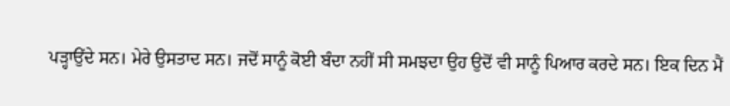ਪੜ੍ਹਾਉਂਦੇ ਸਨ। ਮੇਰੇ ਉਸਤਾਦ ਸਨ। ਜਦੋਂ ਸਾਨੂੰ ਕੋਈ ਬੰਦਾ ਨਹੀਂ ਸੀ ਸਮਝਦਾ ਉਹ ਉਦੋਂ ਵੀ ਸਾਨੂੰ ਪਿਆਰ ਕਰਦੇ ਸਨ। ਇਕ ਦਿਨ ਮੈਂ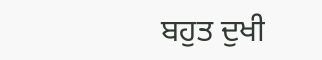ਬਹੁਤ ਦੁਖੀ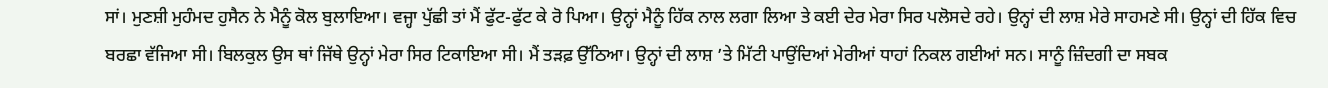ਸਾਂ। ਮੁਣਸ਼ੀ ਮੁਹੰਮਦ ਹੁਸੈਨ ਨੇ ਮੈਨੂੰ ਕੋਲ ਬੁਲਾਇਆ। ਵਜ੍ਹਾ ਪੁੱਛੀ ਤਾਂ ਮੈਂ ਫੁੱਟ-ਫੁੱਟ ਕੇ ਰੋ ਪਿਆ। ਉਨ੍ਹਾਂ ਮੈਨੂੰ ਹਿੱਕ ਨਾਲ ਲਗਾ ਲਿਆ ਤੇ ਕਈ ਦੇਰ ਮੇਰਾ ਸਿਰ ਪਲੋਸਦੇ ਰਹੇ। ਉਨ੍ਹਾਂ ਦੀ ਲਾਸ਼ ਮੇਰੇ ਸਾਹਮਣੇ ਸੀ। ਉਨ੍ਹਾਂ ਦੀ ਹਿੱਕ ਵਿਚ ਬਰਛਾ ਵੱਜਿਆ ਸੀ। ਬਿਲਕੁਲ ਉਸ ਥਾਂ ਜਿੱਥੇ ਉਨ੍ਹਾਂ ਮੇਰਾ ਸਿਰ ਟਿਕਾਇਆ ਸੀ। ਮੈਂ ਤੜਫ਼ ਉੱਠਿਆ। ਉਨ੍ਹਾਂ ਦੀ ਲਾਸ਼ ’ਤੇ ਮਿੱਟੀ ਪਾਉਂਦਿਆਂ ਮੇਰੀਆਂ ਧਾਹਾਂ ਨਿਕਲ ਗਈਆਂ ਸਨ। ਸਾਨੂੰ ਜ਼ਿੰਦਗੀ ਦਾ ਸਬਕ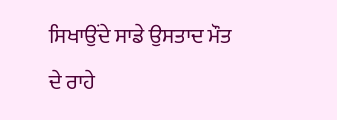ਸਿਖਾਉਂਦੇ ਸਾਡੇ ਉਸਤਾਦ ਮੌਤ ਦੇ ਰਾਹੇ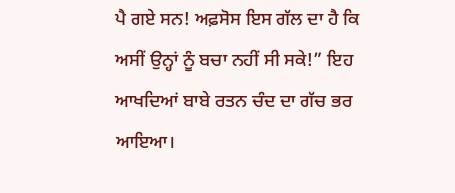ਪੈ ਗਏ ਸਨ! ਅਫ਼ਸੋਸ ਇਸ ਗੱਲ ਦਾ ਹੈ ਕਿ ਅਸੀਂ ਉਨ੍ਹਾਂ ਨੂੰ ਬਚਾ ਨਹੀਂ ਸੀ ਸਕੇ!” ਇਹ ਆਖਦਿਆਂ ਬਾਬੇ ਰਤਨ ਚੰਦ ਦਾ ਗੱਚ ਭਰ ਆਇਆ।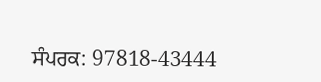ਸੰਪਰਕ: 97818-43444